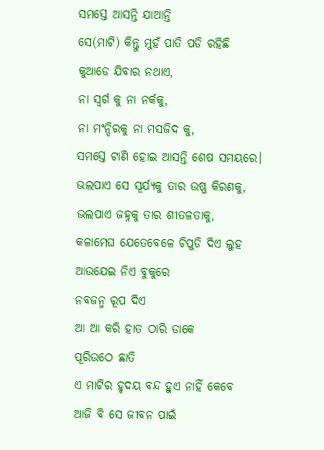ସମସ୍ତେ ଆସନ୍ତି ଯାଆନ୍ତି
ସେ(ମାଟି) କିନ୍ତୁ ମୁହଁ ପାତି ପଡି ରହିଛି
କୁଆଡେ ଯିବାର ନଥାଏ,
ନା ସ୍ବର୍ଗ କୁ ନା ନର୍କକୁ,
ନା ମଂନ୍ଦିରକୁ ନା ମସଜିଦ କୁ,
ସମସ୍ତେ ଟାଣି ହୋଇ ଆସନ୍ତି ଶେଷ ସମୟରେ।
ଭଲପାଏ ସେ ସୂର୍ଯ୍ୟକୁ ତାର ଉଷ୍ଣ କିରଣକୁ,
ଭଲପାଏ ଜହ୍ନକୁ ତାର ଶୀତଳତାକୁ,
କଳାମେଘ ଯେତେବେଳେ ଚିପୁଡି ଦିଏ ଲୁହ
ଆଉଯେଇ ନିଏ ବୁକୁରେ
ନବଜନ୍ମ ରୂପ ଦିଏ
ଆ ଆ କରି ହାତ ଠାରି ଡାକେ
ପୂରିଉଠେ ଛାତି
ଏ ମାଟିର ହୃଦୟ ବନ୍ଦ ହୁଏ ନାହିଁ କେବେ
ଆଜି ବି ସେ ଜୀବନ ପାଇଁ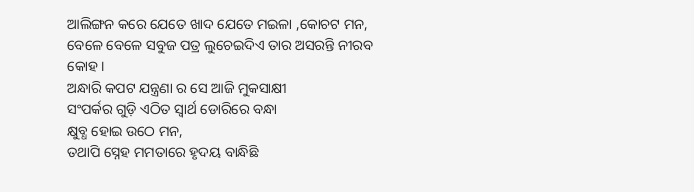ଆଲିଙ୍ଗନ କରେ ଯେତେ ଖାଦ ଯେତେ ମଇଳା ,କୋଚଟ ମନ,
ବେଳେ ବେଳେ ସବୁଜ ପତ୍ର ଲୁଚେଇଦିଏ ତାର ଅସରନ୍ତି ନୀରବ କୋହ।
ଅନ୍ଧାରି କପଟ ଯନ୍ତ୍ରଣା ର ସେ ଆଜି ମୁକସାକ୍ଷୀ
ସଂପର୍କର ଗୁଡ଼ି ଏଠିତ ସ୍ବାର୍ଥ ଡୋରିରେ ବନ୍ଧା
କ୍ଷୁବ୍ଧ ହୋଇ ଉଠେ ମନ,
ତଥାପି ସ୍ନେହ ମମତାରେ ହୃଦୟ ବାନ୍ଧିଛି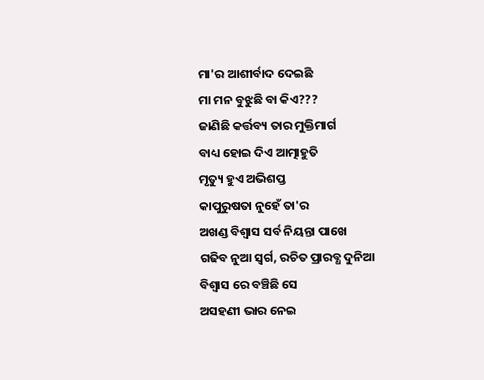ମା'ର ଆଶୀର୍ବାଦ ଦେଇଛି
ମା ମନ ବୁଝୁଛି ବା କିଏ???
ଜାଣିଛି କର୍ତ୍ତବ୍ୟ ତାର ମୁକ୍ତିମାର୍ଗ
ବାଧ୍ୟ ହୋଇ ଦିଏ ଆତ୍ମାହୁତି
ମୃତ୍ୟୁ ହୁଏ ଅଭିଶପ୍ତ
କାପୁରୁଷତା ନୁହେଁ ତା'ର
ଅଖଣ୍ଡ ବିଶ୍ବାସ ସର୍ବ ନିୟନ୍ତା ପାଖେ
ଗଢିବ ନୁଆ ସ୍ବର୍ଗ, ରଚିତ ପ୍ରାରବ୍ଧ ଦୁନିଆ
ବିଶ୍ବାସ ରେ ବଞ୍ଚିଛି ସେ
ଅସହଣୀ ଭାର ନେଇ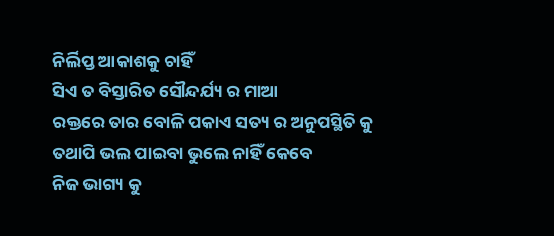ନିର୍ଲିପ୍ତ ଆକାଶକୁ ଚାହିଁ
ସିଏ ତ ବିସ୍ତାରିତ ସୌନ୍ଦର୍ଯ୍ୟ ର ମାଆ
ରକ୍ତରେ ତାର ବୋଳି ପକାଏ ସତ୍ୟ ର ଅନୁପସ୍ଥିତି କୁ
ତଥାପି ଭଲ ପାଇବା ଭୁଲେ ନାହିଁ କେବେ
ନିଜ ଭାଗ୍ୟ କୁ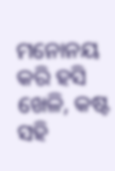ମନୋନୟ କରି ହସି ଖେଳି, କଷ୍ଟ ସହି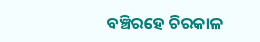ବଞ୍ଚିରହେ ଚିରକାଳ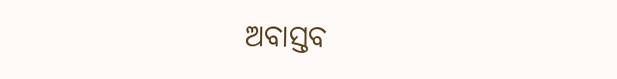ଅବାସ୍ତବ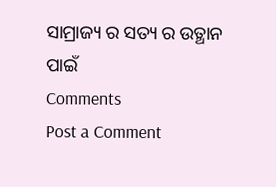ସାମ୍ରାଜ୍ୟ ର ସତ୍ୟ ର ଉତ୍ଥାନ ପାଇଁ
Comments
Post a Comment